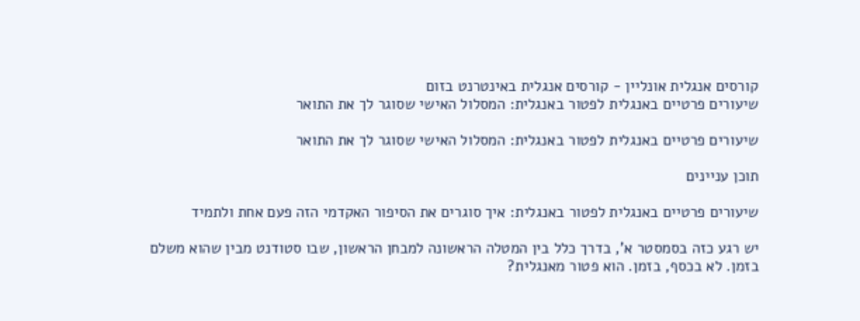קורסים אנגלית אונליין - קורסים אנגלית באינטרנט בזום
שיעורים פרטיים באנגלית לפטור באנגלית: המסלול האישי שסוגר לך את התואר

שיעורים פרטיים באנגלית לפטור באנגלית: המסלול האישי שסוגר לך את התואר

תוכן עניינים

שיעורים פרטיים באנגלית לפטור באנגלית: איך סוגרים את הסיפור האקדמי הזה פעם אחת ולתמיד

יש רגע כזה בסמסטר א', בדרך כלל בין המטלה הראשונה למבחן הראשון, שבו סטודנט מבין שהוא משלם בזמן. לא בכסף, בזמן. הוא פטור מאנגלית?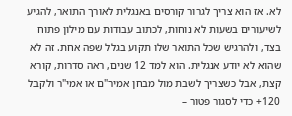לא. אז הוא צריך לגרור קורסים באנגלית לאורך התואר, להגיע לשיעורים בשעות לא נוחות, לכתוב עבודות עם מילון פתוח בצד, ולהרגיש שכל התואר שלו תקוע בגלל שפה אחת. זה לא שהוא לא יודע אנגלית. הוא למד 12 שנים, ראה סדרות, קורא קצת, אבל כשצריך לשבת מול מבחן אמיר"ם או אמי"ר ולקבל 120+ כדי לסגור פטור –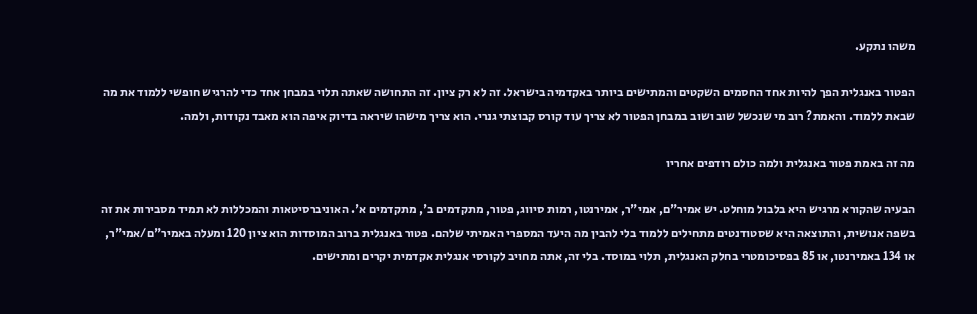משהו נתקע.

הפטור באנגלית הפך להיות אחד החסמים השקטים והמתישים ביותר באקדמיה בישראל. זה לא רק ציון. זה התחושה שאתה תלוי במבחן אחד כדי להרגיש חופשי ללמוד את מה שבאת ללמוד. והאמת? רוב מי שנכשל שוב ושוב במבחן הפטור לא צריך עוד קורס קבוצתי גנרי. הוא צריך מישהו שיראה בדיוק איפה הוא מאבד נקודות, ולמה.

מה זה באמת פטור באנגלית ולמה כולם רודפים אחריו

הבעיה שהקורא מרגיש היא בלבול מוחלט. יש אמיר"ם, אמי"ר, אמירנטו, רמות סיווג, פטור, מתקדמים ב', מתקדמים א'. האוניברסיטאות והמכללות לא תמיד מסבירות את זה בשפה אנושית, והתוצאה היא שסטודנטים מתחילים ללמוד בלי להבין מה היעד המספרי האמיתי שלהם. פטור באנגלית ברוב המוסדות הוא ציון 120 ומעלה באמיר"ם/אמי"ר, או 134 באמירנטו, או 85 בפסיכומטרי בחלק האנגלית, תלוי במוסד. בלי זה, אתה מחויב לקורסי אנגלית אקדמית יקרים ומתישים.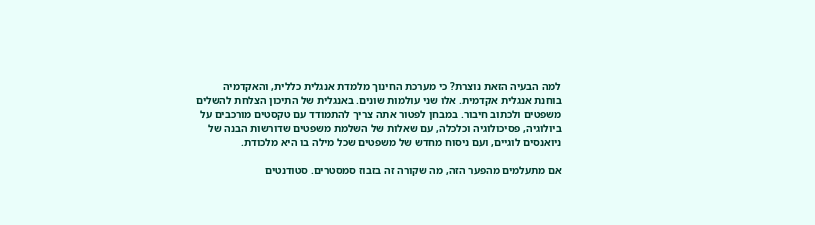למה הבעיה הזאת נוצרת? כי מערכת החינוך מלמדת אנגלית כללית, והאקדמיה בוחנת אנגלית אקדמית. אלו שני עולמות שונים. באנגלית של התיכון הצלחת להשלים משפטים ולכתוב חיבור. במבחן לפטור אתה צריך להתמודד עם טקסטים מורכבים על ביולוגיה, פסיכולוגיה וכלכלה, עם שאלות של השלמת משפטים שדורשות הבנה של ניואנסים לוגיים, ועם ניסוח מחדש של משפטים שכל מילה בו היא מלכודת.

אם מתעלמים מהפער הזה, מה שקורה זה בזבוז סמסטרים. סטודנטים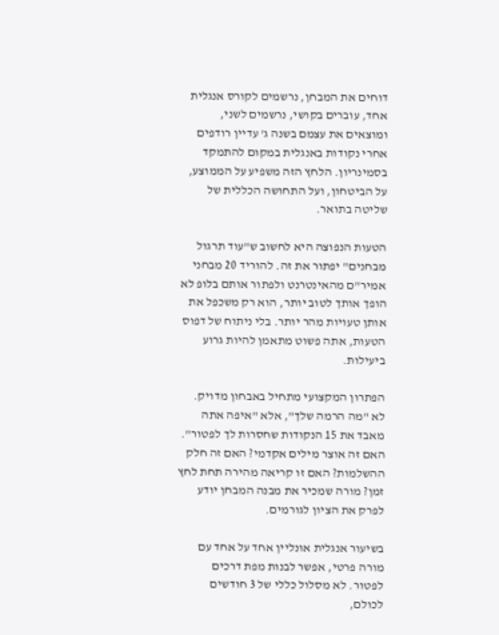דוחים את המבחן, נרשמים לקורס אנגלית אחד, עוברים בקושי, נרשמים לשני, ומוצאים את עצמם בשנה ג' עדיין רודפים אחרי נקודות באנגלית במקום להתמקד בסמינריון. הלחץ הזה משפיע על הממוצע, על הביטחון, ועל התחושה הכללית של שליטה בתואר.

הטעות הנפוצה היא לחשוב ש"עוד תרגול מבחנים" יפתור את זה. להוריד 20 מבחני אמיר"ם מהאינטרנט ולפתור אותם בלופ לא הופך אותך לטוב יותר, הוא רק משכפל את אותן טעויות מהר יותר. בלי ניתוח של דפוס הטעות, אתה פשוט מתאמן להיות גרוע ביעילות.

הפתרון המקצועי מתחיל באבחון מדויק. לא "מה הרמה שלך", אלא "איפה אתה מאבד את 15 הנקודות שחסרות לך לפטור". האם זה אוצר מילים אקדמי? האם זה חלק ההשלמות? האם זו קריאה מהירה תחת לחץ זמן? מורה שמכיר את מבנה המבחן יודע לפרק את הציון לגורמים.

בשיעור אנגלית אונליין אחד על אחד עם מורה פרטי, אפשר לבנות מפת דרכים לפטור. לא מסלול כללי של 3 חודשים לכולם,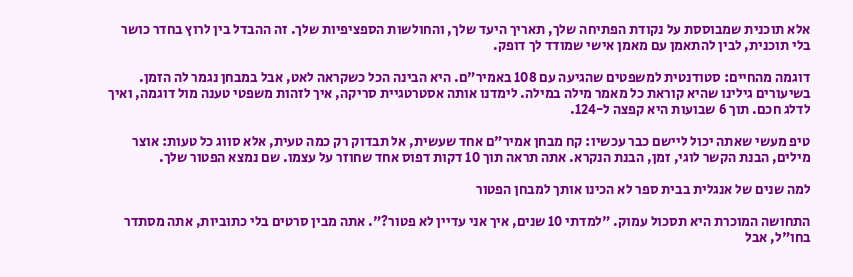אלא תוכנית שמבוססת על נקודת הפתיחה שלך, תאריך היעד שלך, והחולשות הספציפיות שלך. זה ההבדל בין לרוץ בחדר כושר בלי תוכנית, לבין להתאמן עם מאמן אישי שמודד לך דופק.

דוגמה מהחיים: סטודנטית למשפטים שהגיעה עם 108 באמיר"ם. היא הבינה הכל כשקראה לאט, אבל במבחן נגמר לה הזמן. בשיעורים גילינו שהיא קוראת כל מאמר מילה במילה. לימדנו אותה אסטרטגיית סריקה, איך לזהות משפטי טענה מול דוגמה, ואיך לדלג חכם. תוך 6 שבועות היא קפצה ל-124.

טיפ מעשי שאתה יכול ליישם כבר עכשיו: קח מבחן אמיר"ם אחד שעשית, אל תבדוק רק כמה טעית, אלא סווג כל טעות: אוצר מילים, הבנת הקשר לוגי, זמן, הבנת הנקרא. אתה תראה תוך 10 דקות דפוס אחד שחוזר על עצמו. שם נמצא הפטור שלך.

למה שנים של אנגלית בבית ספר לא הכינו אותך למבחן הפטור

התחושה המוכרת היא תסכול עמוק. "למדתי 10 שנים, איך אני עדיין לא פטור?". אתה מבין סרטים בלי כתוביות, אתה מסתדר בחו"ל, אבל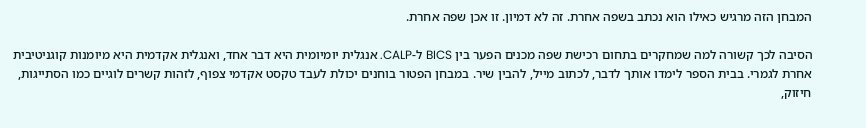המבחן הזה מרגיש כאילו הוא נכתב בשפה אחרת. זה לא דמיון. זו אכן שפה אחרת.

הסיבה לכך קשורה למה שמחקרים בתחום רכישת שפה מכנים הפער בין BICS ל-CALP. אנגלית יומיומית היא דבר אחד, ואנגלית אקדמית היא מיומנות קוגניטיבית אחרת לגמרי. בבית הספר לימדו אותך לדבר, לכתוב מייל, להבין שיר. במבחן הפטור בוחנים יכולת לעבד טקסט אקדמי צפוף, לזהות קשרים לוגיים כמו הסתייגות, חיזוק,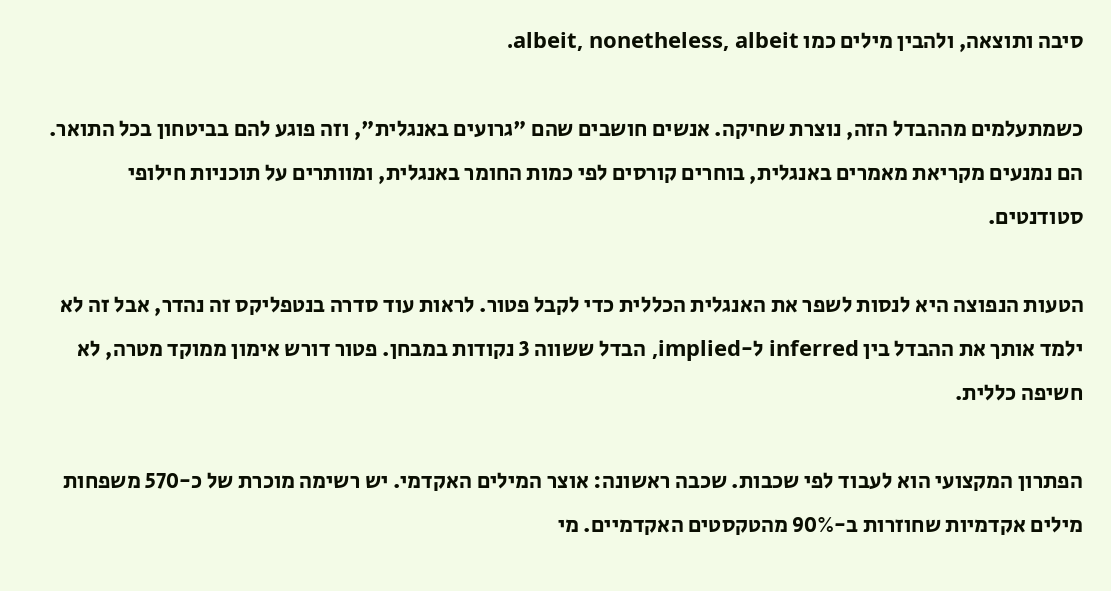סיבה ותוצאה, ולהבין מילים כמו albeit, nonetheless, albeit.

כשמתעלמים מההבדל הזה, נוצרת שחיקה. אנשים חושבים שהם "גרועים באנגלית", וזה פוגע להם בביטחון בכל התואר. הם נמנעים מקריאת מאמרים באנגלית, בוחרים קורסים לפי כמות החומר באנגלית, ומוותרים על תוכניות חילופי סטודנטים.

הטעות הנפוצה היא לנסות לשפר את האנגלית הכללית כדי לקבל פטור. לראות עוד סדרה בנטפליקס זה נהדר, אבל זה לא ילמד אותך את ההבדל בין inferred ל-implied, הבדל ששווה 3 נקודות במבחן. פטור דורש אימון ממוקד מטרה, לא חשיפה כללית.

הפתרון המקצועי הוא לעבוד לפי שכבות. שכבה ראשונה: אוצר המילים האקדמי. יש רשימה מוכרת של כ-570 משפחות מילים אקדמיות שחוזרות ב-90% מהטקסטים האקדמיים. מי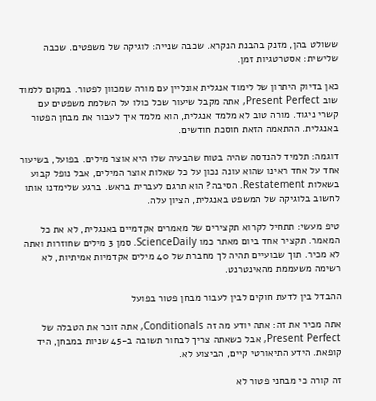ששולט בהן, מזנק בהבנת הנקרא. שכבה שנייה: לוגיקה של משפטים. שכבה שלישית: אסטרטגיות זמן.

כאן בדיוק היתרון של לימוד אנגלית אונליין עם מורה שמכוון לפטור. במקום ללמוד שוב Present Perfect, אתה מקבל שיעור שכל כולו על השלמת משפטים עם קשרי ניגוד. מורה טוב לא מלמד אנגלית, הוא מלמד איך לעבור את מבחן הפטור באנגלית. ההתאמה הזאת חוסכת חודשים.

דוגמה: תלמיד להנדסה שהיה בטוח שהבעיה שלו היא אוצר מילים. בפועל, בשיעור אחד על אחד ראינו שהוא עונה נכון על כל שאלות אוצר המילים, אבל נופל קבוע בשאלות Restatement. הסיבה? הוא תרגם לעברית בראש. ברגע שלימדנו אותו לחשוב בלוגיקה של המשפט באנגלית, הציון עלה.

טיפ מעשי: תתחיל לקרוא תקצירים של מאמרים אקדמיים באנגלית, לא את כל המאמר. תקציר אחד ביום מאתר כמו ScienceDaily. סמן 3 מילים שחוזרות ואתה לא מכיר. תוך שבועיים תהיה לך מחברת של 40 מילים אקדמיות אמיתיות, לא רשימה משעממת מהאינטרנט.

ההבדל בין לדעת חוקים לבין לעבור מבחן פטור בפועל

אתה מכיר את זה: אתה יודע מה זה Conditionals, אתה זוכר את הטבלה של Present Perfect, אבל כשאתה צריך לבחור תשובה ב-45 שניות במבחן, היד קופאת. הידע התיאורטי קיים, הביצוע לא.

זה קורה כי מבחני פטור לא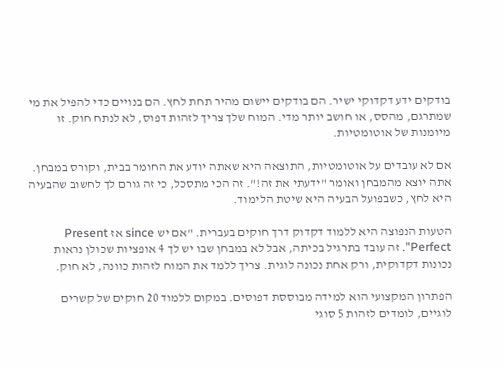בודקים ידע דקדוקי ישיר. הם בודקים יישום מהיר תחת לחץ. הם בנויים כדי להפיל את מי שמתרגם, מהסס, או חושב יותר מדי. המוח שלך צריך לזהות דפוס, לא לנתח חוק. זו מיומנות של אוטומטיות.

אם לא עובדים על אוטומטיות, התוצאה היא שאתה יודע את החומר בבית, וקורס במבחן. אתה יוצא מהמבחן ואומר "ידעתי את זה!". זה הכי מתסכל, כי זה גורם לך לחשוב שהבעיה היא לחץ, כשבפועל הבעיה היא שיטת הלימוד.

הטעות הנפוצה היא ללמוד דקדוק דרך חוקים בעברית. "אם יש since אז Present Perfect". זה עובד בתרגיל בכיתה, אבל לא במבחן שבו יש לך 4 אופציות שכולן נראות נכונות דקדוקית, ורק אחת נכונה לוגית. צריך ללמד את המוח לזהות כוונה, לא חוק.

הפתרון המקצועי הוא למידה מבוססת דפוסים. במקום ללמוד 20 חוקים של קשרים לוגיים, לומדים לזהות 5 סוגי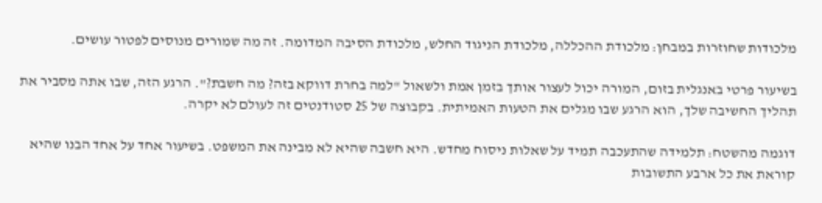מלכודות שחוזרות במבחן: מלכודת ההכללה, מלכודת הניגוד החלש, מלכודת הסיבה המדומה. זה מה שמורים מנוסים לפטור עושים.

בשיעור פרטי באנגלית בזום, המורה יכול לעצור אותך בזמן אמת ולשאול "למה בחרת דווקא בזה? מה חשבת?". הרגע הזה, שבו אתה מסביר את תהליך החשיבה שלך, הוא הרגע שבו מגלים את הטעות האמיתית. בקבוצה של 25 סטודנטים זה לעולם לא יקרה.

דוגמה מהשטח: תלמידה שהתעכבה תמיד על שאלות ניסוח מחדש. היא חשבה שהיא לא מבינה את המשפט. בשיעור אחד על אחד הבנו שהיא קוראת את כל ארבע התשובות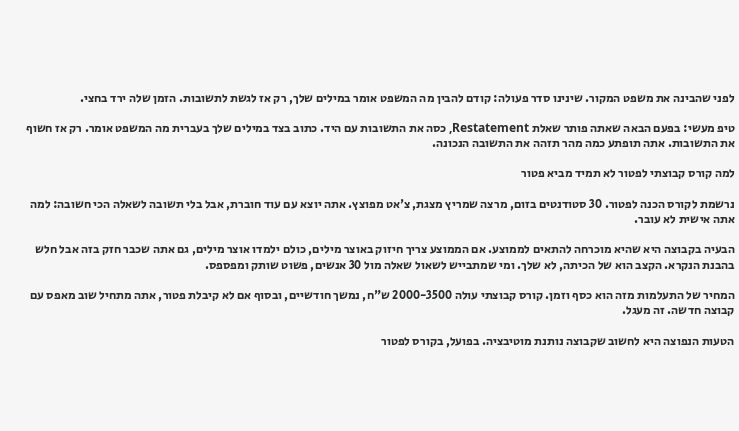לפני שהבינה את משפט המקור. שינינו סדר פעולה: קודם להבין מה המשפט אומר במילים שלך, רק אז לגשת לתשובות. הזמן שלה ירד בחצי.

טיפ מעשי: בפעם הבאה שאתה פותר שאלת Restatement, כסה את התשובות עם היד. כתוב בצד במילים שלך בעברית מה המשפט אומר. רק אז חשוף את התשובות. אתה תופתע כמה מהר תזהה את התשובה הנכונה.

למה קורס קבוצתי לפטור לא תמיד מביא פטור

נרשמת לקורס הכנה לפטור. 30 סטודנטים בזום, מרצה שמריץ מצגת, צ'אט מפוצץ. אתה יוצא עם עוד חוברת, אבל בלי תשובה לשאלה הכי חשובה: למה אתה אישית לא עובר.

הבעיה בקבוצה היא שהיא מוכרחה להתאים לממוצע. אם הממוצע צריך חיזוק באוצר מילים, כולם ילמדו אוצר מילים, גם אתה שכבר חזק בזה אבל חלש בהבנת הנקרא. הקצב הוא של הכיתה, לא שלך. ומי שמתבייש לשאול שאלה מול 30 אנשים, פשוט שותק ומפספס.

המחיר של התעלמות מזה הוא כסף וזמן. קורס קבוצתי עולה 2000-3500 ש"ח, נמשך חודשיים, ובסוף אם לא קיבלת פטור, אתה מתחיל שוב מאפס עם קבוצה חדשה. זה מעגל.

הטעות הנפוצה היא לחשוב שקבוצה נותנת מוטיבציה. בפועל, בקורס לפטור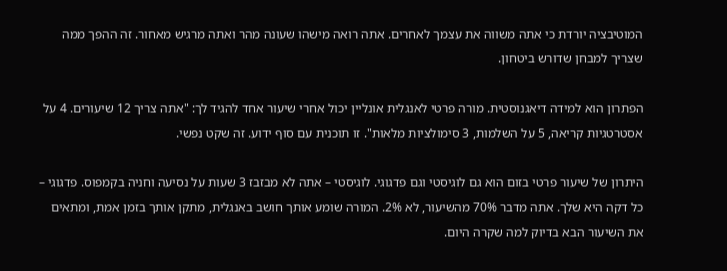המוטיבציה יורדת כי אתה משווה את עצמך לאחרים. אתה רואה מישהו שעונה מהר ואתה מרגיש מאחור. זה ההפך ממה שצריך למבחן שדורש ביטחון.

הפתרון הוא למידה דיאגנוסטית. מורה פרטי לאנגלית אונליין יכול אחרי שיעור אחד להגיד לך: "אתה צריך 12 שיעורים. 4 על אסטרטגיות קריאה, 5 על השלמות, 3 סימולציות מלאות". זו תוכנית עם סוף ידוע. זה שקט נפשי.

היתרון של שיעור פרטי בזום הוא גם לוגיסטי וגם פדגוגי. לוגיסטי – אתה לא מבזבז 3 שעות על נסיעה וחניה בקמפוס. פדגוגי – כל דקה היא שלך. אתה מדבר 70% מהשיעור, לא 2%. המורה שומע אותך חושב באנגלית, מתקן אותך בזמן אמת, ומתאים את השיעור הבא בדיוק למה שקרה היום.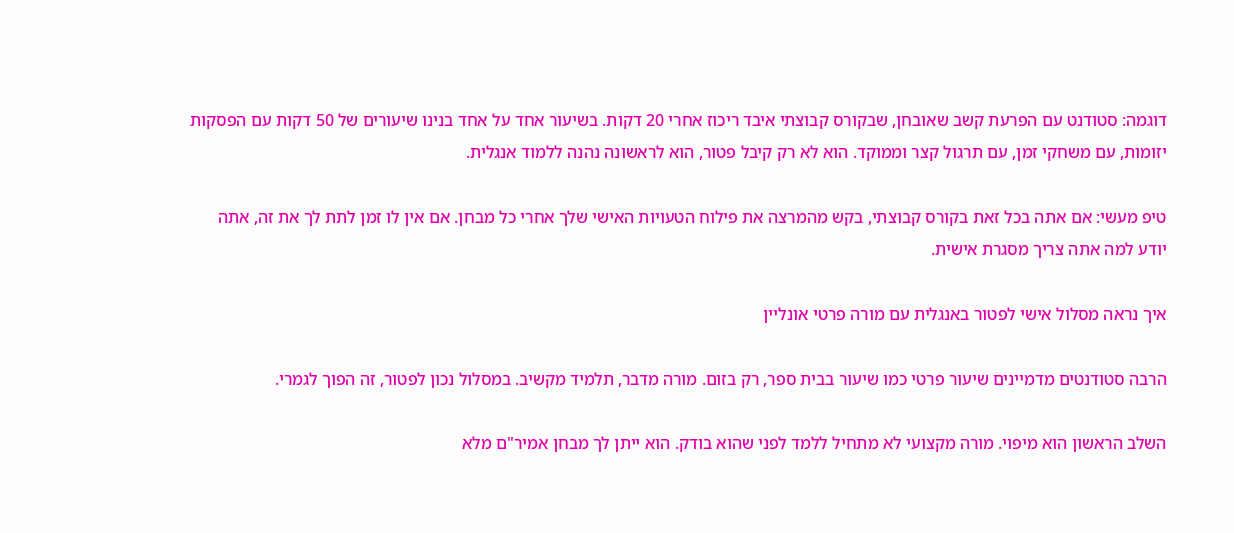דוגמה: סטודנט עם הפרעת קשב שאובחן, שבקורס קבוצתי איבד ריכוז אחרי 20 דקות. בשיעור אחד על אחד בנינו שיעורים של 50 דקות עם הפסקות יזומות, עם משחקי זמן, עם תרגול קצר וממוקד. הוא לא רק קיבל פטור, הוא לראשונה נהנה ללמוד אנגלית.

טיפ מעשי: אם אתה בכל זאת בקורס קבוצתי, בקש מהמרצה את פילוח הטעויות האישי שלך אחרי כל מבחן. אם אין לו זמן לתת לך את זה, אתה יודע למה אתה צריך מסגרת אישית.

איך נראה מסלול אישי לפטור באנגלית עם מורה פרטי אונליין

הרבה סטודנטים מדמיינים שיעור פרטי כמו שיעור בבית ספר, רק בזום. מורה מדבר, תלמיד מקשיב. במסלול נכון לפטור, זה הפוך לגמרי.

השלב הראשון הוא מיפוי. מורה מקצועי לא מתחיל ללמד לפני שהוא בודק. הוא ייתן לך מבחן אמיר"ם מלא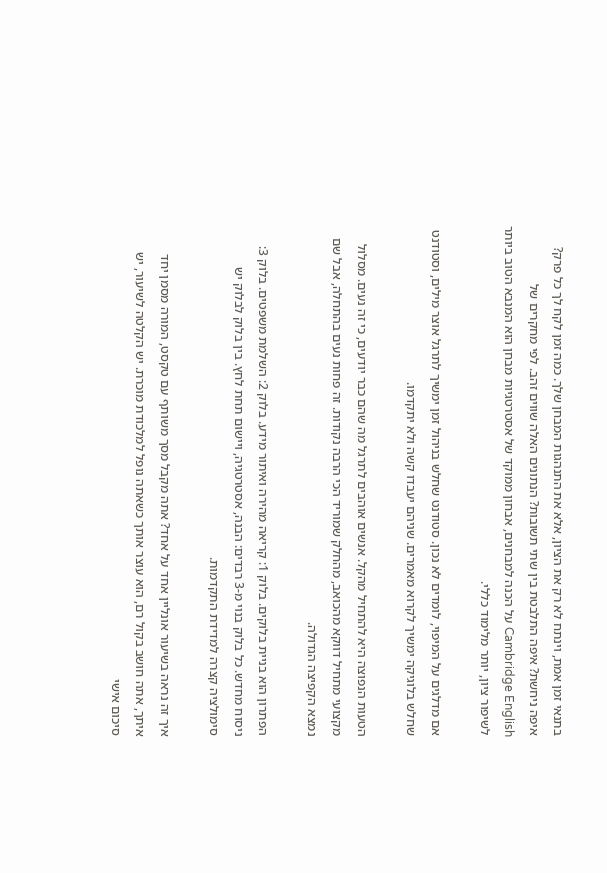בתנאי זמן אמת, וינתח לא רק את הציון, אלא את התנהגות המבחן שלך. כמה זמן לקח לך כל פרק? איפה ניחשת? איפה התלבטת בין שתי תשובות? הנתונים האלה שווים זהב. לפי מחקרים של Cambridge English על הכנה למבחנים, אבחון ממוקד של אסטרטגיות מבחן הוא המנבא הטוב ביותר לשיפור ציון, יותר מלימוד כללי.

אם מדלגים על המיפוי, לומדים לא נכון. סטודנט שחלש בניהול זמן ימשיך לתרגל אוצר מילים, וסטודנט שחלש בלוגיקה ימשיך לקרוא מאמרים. שניהם יעבדו קשה ולא יתקדמו.

הטעות הנפוצה היא להתחיל מהקל. אנשים אוהבים לתרגל מה שהם כבר יודעים, כי זה נעים. מסלול מקצועי מתחיל דווקא מהכואב, מהחלק שמוריד הכי הרבה נקודות. זה פחות נעים בהתחלה, אבל שם נמצא הקפיצה הגדולה.

הפתרון הוא בניית בלוקים. בלוק 1: קריאה מהירה ואיתור מידע. בלוק 2: השלמת משפטים. בלוק 3: ניסוח מחדש. כל בלוק בנוי מ-3 רבדים: הבנה, אסטרטגיה, ויישום תחת לחץ. בין בלוק לבלוק יש סימולציה קצרה למדידת התקדמות.

איך זה נראה בשיעור אונליין אחד על אחד? אתה מקבל מסך משותף עם טקסט, המורה מסמן יחד איתך, אתה חושב בקול רם, הוא עוצר אותך כשאתה נופל למלכודת מוכרת. יש הקלטה לשיעור, יש סיכום אישי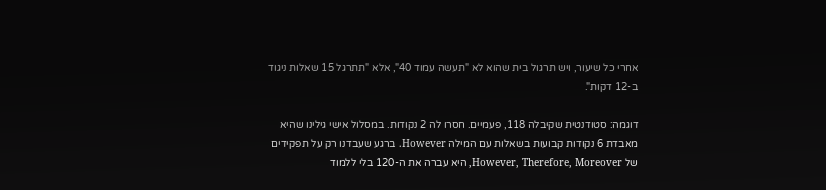אחרי כל שיעור, ויש תרגול בית שהוא לא "תעשה עמוד 40", אלא "תתרגל 15 שאלות ניגוד ב-12 דקות".

דוגמה: סטודנטית שקיבלה 118, פעמיים. חסרו לה 2 נקודות. במסלול אישי גילינו שהיא מאבדת 6 נקודות קבועות בשאלות עם המילה However. ברגע שעבדנו רק על תפקידים של However, Therefore, Moreover, היא עברה את ה-120 בלי ללמוד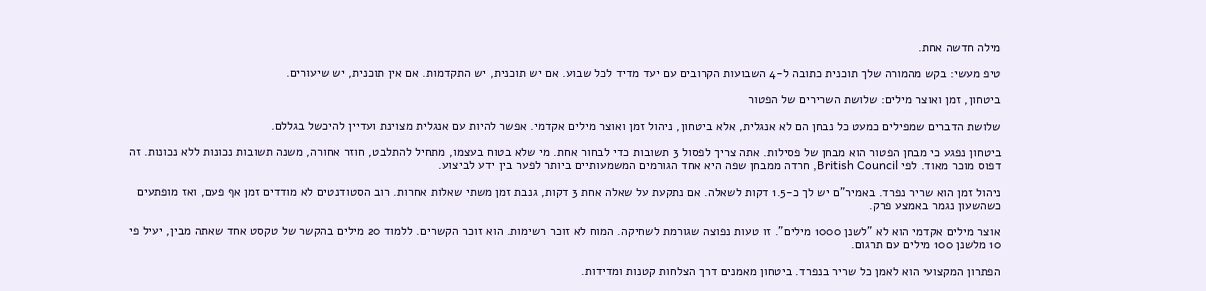מילה חדשה אחת.

טיפ מעשי: בקש מהמורה שלך תוכנית כתובה ל-4 השבועות הקרובים עם יעד מדיד לכל שבוע. אם יש תוכנית, יש התקדמות. אם אין תוכנית, יש שיעורים.

ביטחון, זמן ואוצר מילים: שלושת השרירים של הפטור

שלושת הדברים שמפילים כמעט כל נבחן הם לא אנגלית, אלא ביטחון, ניהול זמן ואוצר מילים אקדמי. אפשר להיות עם אנגלית מצוינת ועדיין להיכשל בגללם.

ביטחון נפגע כי מבחן הפטור הוא מבחן של פסילות. אתה צריך לפסול 3 תשובות כדי לבחור אחת. מי שלא בטוח בעצמו, מתחיל להתלבט, חוזר אחורה, משנה תשובות נכונות ללא נכונות. זה דפוס מוכר מאוד. לפי British Council, חרדה ממבחן שפה היא אחד הגורמים המשמעותיים ביותר לפער בין ידע לביצוע.

ניהול זמן הוא שריר נפרד. באמיר"ם יש לך כ-1.5 דקות לשאלה. אם נתקעת על שאלה אחת 3 דקות, גנבת זמן משתי שאלות אחרות. רוב הסטודנטים לא מודדים זמן אף פעם, ואז מופתעים כשהשעון נגמר באמצע פרק.

אוצר מילים אקדמי הוא לא "לשנן 1000 מילים". זו טעות נפוצה שגורמת לשחיקה. המוח לא זוכר רשימות. הוא זוכר הקשרים. ללמוד 20 מילים בהקשר של טקסט אחד שאתה מבין, יעיל פי 10 מלשנן 100 מילים עם תרגום.

הפתרון המקצועי הוא לאמן כל שריר בנפרד. ביטחון מאמנים דרך הצלחות קטנות ומדידות.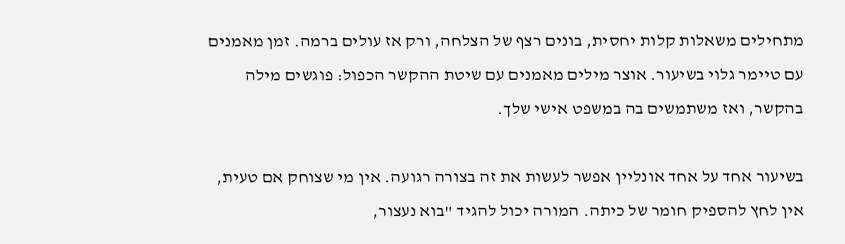מתחילים משאלות קלות יחסית, בונים רצף של הצלחה, ורק אז עולים ברמה. זמן מאמנים עם טיימר גלוי בשיעור. אוצר מילים מאמנים עם שיטת ההקשר הכפול: פוגשים מילה בהקשר, ואז משתמשים בה במשפט אישי שלך.

בשיעור אחד על אחד אונליין אפשר לעשות את זה בצורה רגועה. אין מי שצוחק אם טעית, אין לחץ להספיק חומר של כיתה. המורה יכול להגיד "בוא נעצור,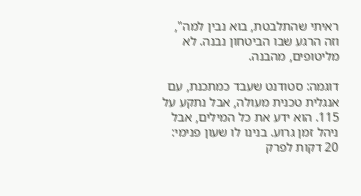ראיתי שהתלבטת, בוא נבין למה", וזה הרגע שבו הביטחון נבנה. לא מליטופים, מהבנה.

דוגמה: סטודנט שעבד כמתכנת, עם אנגלית טכנית מעולה, אבל נתקע על 115. הוא ידע את כל המילים, אבל ניהל זמן גרוע. בנינו לו שעון פנימי: 20 דקות לפרק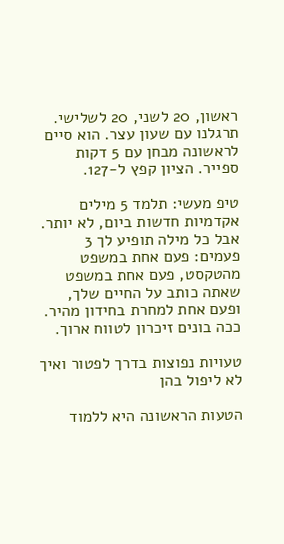ראשון, 20 לשני, 20 לשלישי. תרגלנו עם שעון עצר. הוא סיים לראשונה מבחן עם 5 דקות ספייר. הציון קפץ ל-127.

טיפ מעשי: תלמד 5 מילים אקדמיות חדשות ביום, לא יותר. אבל כל מילה תופיע לך 3 פעמים: פעם אחת במשפט מהטקסט, פעם אחת במשפט שאתה כותב על החיים שלך, ופעם אחת למחרת בחידון מהיר. ככה בונים זיכרון לטווח ארוך.

טעויות נפוצות בדרך לפטור ואיך לא ליפול בהן

הטעות הראשונה היא ללמוד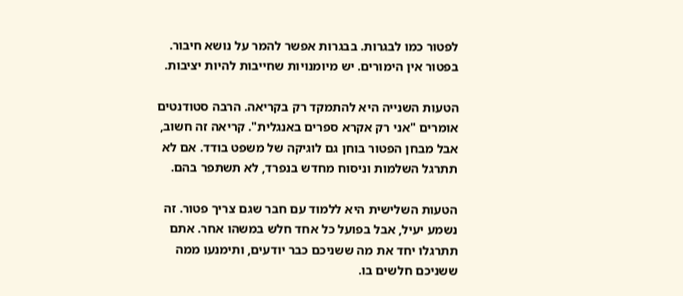לפטור כמו לבגרות. בבגרות אפשר להמר על נושא חיבור. בפטור אין הימורים. יש מיומנויות שחייבות להיות יציבות.

הטעות השנייה היא להתמקד רק בקריאה. הרבה סטודנטים אומרים "אני רק אקרא ספרים באנגלית". קריאה זה חשוב, אבל מבחן הפטור בוחן גם לוגיקה של משפט בודד. אם לא תתרגל השלמות וניסוח מחדש בנפרד, לא תשתפר בהם.

הטעות השלישית היא ללמוד עם חבר שגם צריך פטור. זה נשמע יעיל, אבל בפועל כל אחד חלש במשהו אחר. אתם תתרגלו יחד את מה ששניכם כבר יודעים, ותימנעו ממה ששניכם חלשים בו.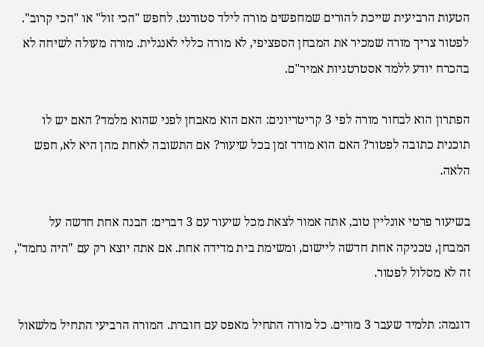הטעות הרביעית שייכת להורים שמחפשים מורה לילד סטודנט. לחפש "הכי זול" או "הכי קרוב". לפטור צריך מורה שמכיר את המבחן הספציפי, לא מורה כללי לאנגלית. מורה מעולה לשיחה לא בהכרח יודע ללמד אסטרטגיות אמיר"ם.

הפתרון הוא לבחור מורה לפי 3 קריטריונים: האם הוא מאבחן לפני שהוא מלמד? האם יש לו תוכנית כתובה לפטור? האם הוא מודד זמן בכל שיעור? אם התשובה לאחת מהן היא לא, חפש הלאה.

בשיעור פרטי אונליין טוב, אתה אמור לצאת מכל שיעור עם 3 דברים: הבנה אחת חדשה על המבחן, טכניקה אחת חדשה ליישום, ומשימת בית מדידה אחת. אם אתה יוצא רק עם "היה נחמד", זה לא מסלול לפטור.

דוגמה: תלמיד שעבר 3 מורים. כל מורה התחיל מאפס עם חוברת. המורה הרביעי התחיל מלשאול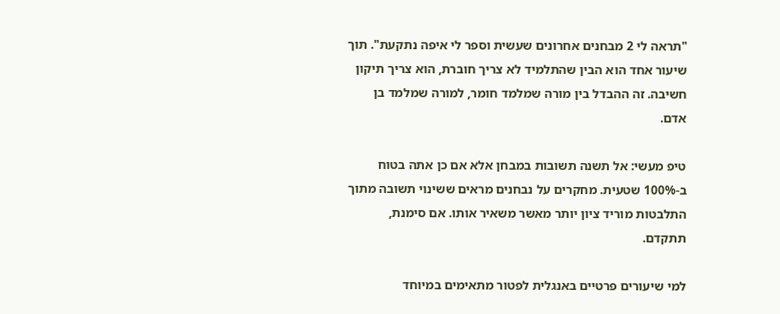"תראה לי 2 מבחנים אחרונים שעשית וספר לי איפה נתקעת". תוך שיעור אחד הוא הבין שהתלמיד לא צריך חוברת, הוא צריך תיקון חשיבה. זה ההבדל בין מורה שמלמד חומר, למורה שמלמד בן אדם.

טיפ מעשי: אל תשנה תשובות במבחן אלא אם כן אתה בטוח ב-100% שטעית. מחקרים על נבחנים מראים ששינוי תשובה מתוך התלבטות מוריד ציון יותר מאשר משאיר אותו. אם סימנת, תתקדם.

למי שיעורים פרטיים באנגלית לפטור מתאימים במיוחד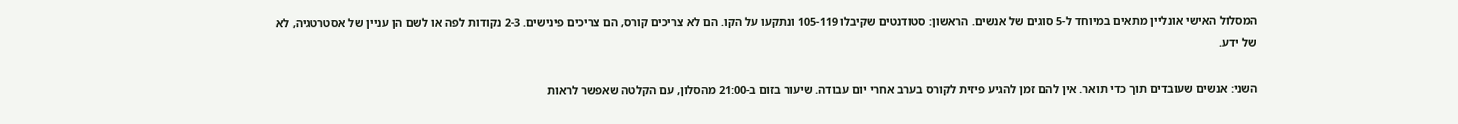המסלול האישי אונליין מתאים במיוחד ל-5 סוגים של אנשים. הראשון: סטודנטים שקיבלו 105-119 ונתקעו על הקו. הם לא צריכים קורס, הם צריכים פינישים. 2-3 נקודות לפה או לשם הן עניין של אסטרטגיה, לא של ידע.

השני: אנשים שעובדים תוך כדי תואר. אין להם זמן להגיע פיזית לקורס בערב אחרי יום עבודה. שיעור בזום ב-21:00 מהסלון, עם הקלטה שאפשר לראות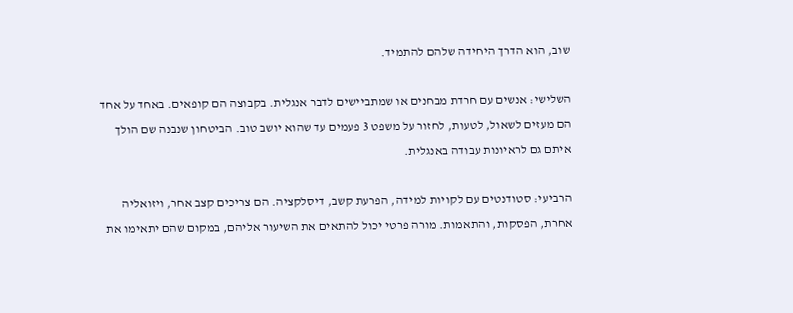שוב, הוא הדרך היחידה שלהם להתמיד.

השלישי: אנשים עם חרדת מבחנים או שמתביישים לדבר אנגלית. בקבוצה הם קופאים. באחד על אחד הם מעזים לשאול, לטעות, לחזור על משפט 3 פעמים עד שהוא יושב טוב. הביטחון שנבנה שם הולך איתם גם לראיונות עבודה באנגלית.

הרביעי: סטודנטים עם לקויות למידה, הפרעת קשב, דיסלקציה. הם צריכים קצב אחר, ויזואליה אחרת, הפסקות, והתאמות. מורה פרטי יכול להתאים את השיעור אליהם, במקום שהם יתאימו את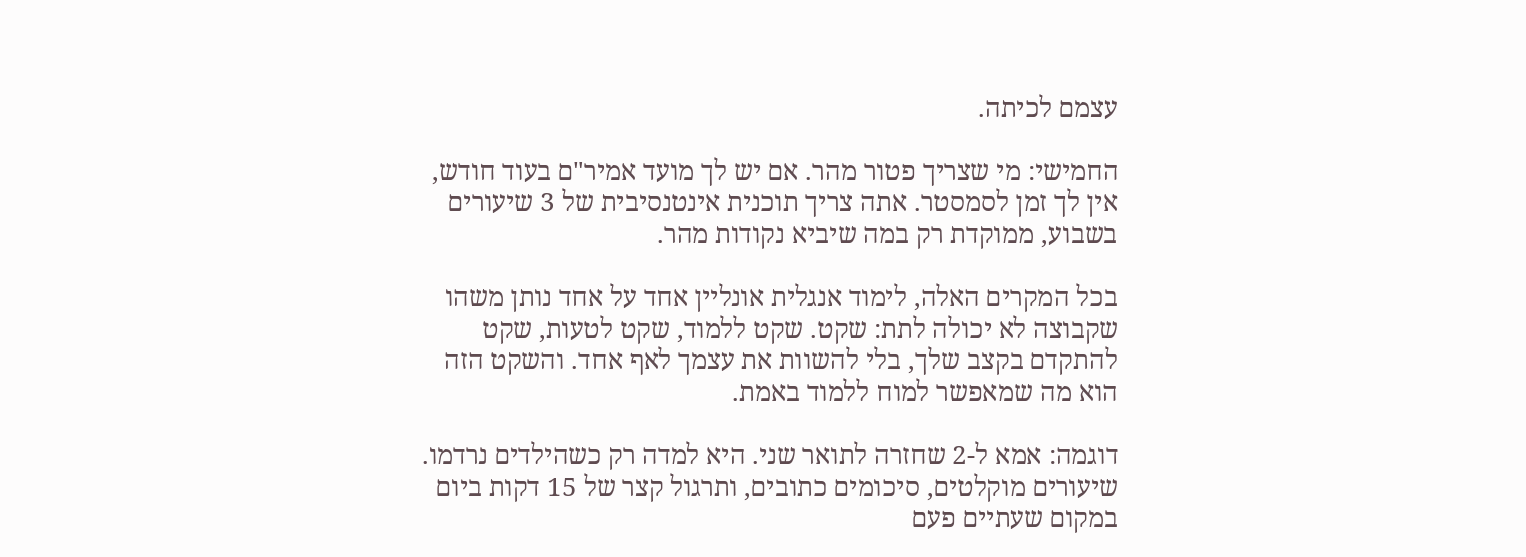עצמם לכיתה.

החמישי: מי שצריך פטור מהר. אם יש לך מועד אמיר"ם בעוד חודש, אין לך זמן לסמסטר. אתה צריך תוכנית אינטנסיבית של 3 שיעורים בשבוע, ממוקדת רק במה שיביא נקודות מהר.

בכל המקרים האלה, לימוד אנגלית אונליין אחד על אחד נותן משהו שקבוצה לא יכולה לתת: שקט. שקט ללמוד, שקט לטעות, שקט להתקדם בקצב שלך, בלי להשוות את עצמך לאף אחד. והשקט הזה הוא מה שמאפשר למוח ללמוד באמת.

דוגמה: אמא ל-2 שחזרה לתואר שני. היא למדה רק כשהילדים נרדמו. שיעורים מוקלטים, סיכומים כתובים, ותרגול קצר של 15 דקות ביום במקום שעתיים פעם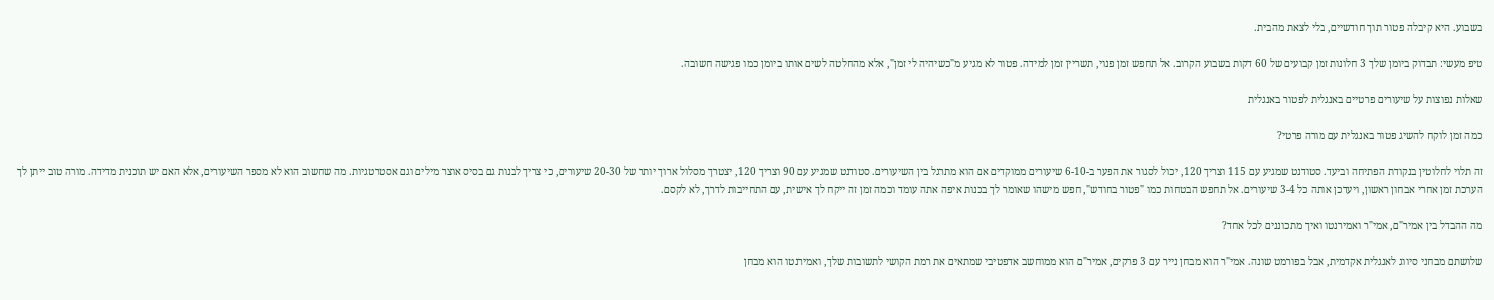בשבוע. היא קיבלה פטור תוך חודשיים, בלי לצאת מהבית.

טיפ מעשי: תבדוק ביומן שלך 3 חלונות זמן קבועים של 60 דקות בשבוע הקרוב. אל תחפש זמן פנוי, תשריין זמן למידה. פטור לא מגיע מ"כשיהיה לי זמן", אלא מהחלטה לשים אותו ביומן כמו פגישה חשובה.

שאלות נפוצות על שיעורים פרטיים באנגלית לפטור באנגלית

כמה זמן לוקח להשיג פטור באנגלית עם מורה פרטי?

זה תלוי לחלוטין בנקודת הפתיחה וביעד. סטודנט שמגיע עם 115 וצריך 120, יכול לסגור את הפער ב-6-10 שיעורים ממוקדים אם הוא מתרגל בין השיעורים. סטודנט שמגיע עם 90 וצריך 120, יצטרך מסלול ארוך יותר של 20-30 שיעורים, כי צריך לבנות גם בסיס אוצר מילים וגם אסטרטגיות. מה שחשוב הוא לא מספר השיעורים, אלא האם יש תוכנית מדידה. מורה טוב ייתן לך הערכת זמן אחרי אבחון ראשון, ויעדכן אותה כל 3-4 שיעורים. אל תחפש הבטחות כמו "פטור בחודש", חפש מישהו שאומר לך בכנות איפה אתה עומד וכמה זמן זה ייקח לך אישית, עם התחייבות לדרך, לא לקסם.

מה ההבדל בין אמיר"ם, אמי"ר ואמירנטו ואיך מתכוננים לכל אחד?

שלושתם מבחני סיווג לאנגלית אקדמית, אבל בפורמט שונה. אמי"ר הוא מבחן נייר עם 3 פרקים, אמיר"ם הוא ממוחשב אדפטיבי שמתאים את רמת הקושי לתשובות שלך, ואמירנטו הוא מבחן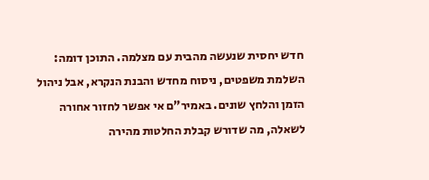חדש יחסית שנעשה מהבית עם מצלמה. התוכן דומה: השלמת משפטים, ניסוח מחדש והבנת הנקרא, אבל ניהול הזמן והלחץ שונים. באמיר"ם אי אפשר לחזור אחורה לשאלה, מה שדורש קבלת החלטות מהירה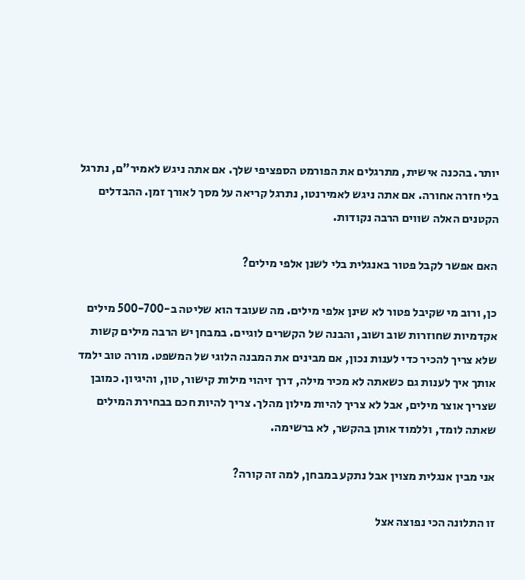יותר. בהכנה אישית, מתרגלים את הפורמט הספציפי שלך. אם אתה ניגש לאמיר"ם, נתרגל בלי חזרה אחורה. אם אתה ניגש לאמירנטו, נתרגל קריאה על מסך לאורך זמן. ההבדלים הקטנים האלה שווים הרבה נקודות.

האם אפשר לקבל פטור באנגלית בלי לשנן אלפי מילים?

כן, ורוב מי שקיבל פטור לא שינן אלפי מילים. מה שעובד הוא שליטה ב-500-700 מילים אקדמיות שחוזרות שוב ושוב, והבנה של הקשרים לוגיים. במבחן יש הרבה מילים קשות שלא צריך להכיר כדי לענות נכון, אם מבינים את המבנה הלוגי של המשפט. מורה טוב ילמד אותך איך לענות גם כשאתה לא מכיר מילה, דרך זיהוי מילות קישור, טון, והיגיון. כמובן שצריך אוצר מילים, אבל לא צריך להיות מילון מהלך. צריך להיות חכם בבחירת המילים שאתה לומד, וללמוד אותן בהקשר, לא ברשימה.

אני מבין אנגלית מצוין אבל נתקע במבחן, למה זה קורה?

זו התלונה הכי נפוצה אצל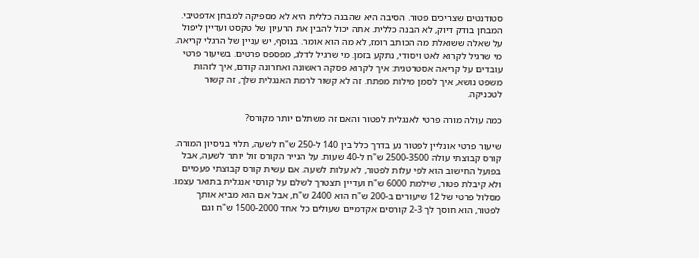סטודנטים שצריכים פטור. הסיבה היא שהבנה כללית היא לא מספיקה למבחן אדפטיבי. המבחן בודק דיוק, לא הבנה כללית. אתה יכול להבין את הרעיון של טקסט ועדיין ליפול על שאלה ששואלת מה הכותב רומז, לא מה הוא אומר. בנוסף, יש עניין של הרגלי קריאה. מי שרגיל לקרוא לאט ויסודי, נתקע בזמן. מי שרגיל לדלג, מפספס פרטים. בשיעור פרטי עובדים על קריאה אסטרטגית: איך לקרוא פסקה ראשונה ואחרונה קודם, איך לזהות משפט נושא, איך לסמן מילות מפתח. זה לא קשור לרמת האנגלית שלך, זה קשור לטכניקה.

כמה עולה מורה פרטי לאנגלית לפטור והאם זה משתלם יותר מקורס?

שיעור פרטי אונליין לפטור נע בדרך כלל בין 140 ל-250 ש"ח לשעה, תלוי בניסיון המורה. קורס קבוצתי עולה 2500-3500 ש"ח ל-40 שעות. על הנייר הקורס זול יותר לשעה, אבל בפועל החישוב הוא לפי עלות לפטור, לא עלות לשעה. אם עשית קורס קבוצתי פעמיים ולא קיבלת פטור, שילמת 6000 ש"ח ועדיין תצטרך לשלם על קורסי אנגלית בתואר עצמו. מסלול פרטי של 12 שיעורים ב-200 ש"ח הוא 2400 ש"ח, אבל אם הוא מביא אותך לפטור, הוא חוסך לך 2-3 קורסים אקדמיים שעולים כל אחד 1500-2000 ש"ח וגם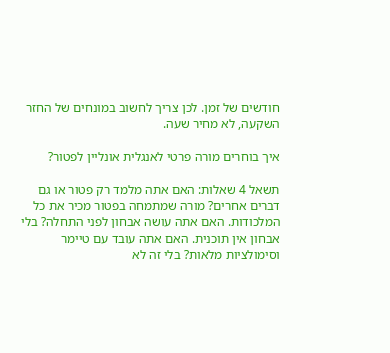חודשים של זמן. לכן צריך לחשוב במונחים של החזר השקעה, לא מחיר שעה.

איך בוחרים מורה פרטי לאנגלית אונליין לפטור?

תשאל 4 שאלות: האם אתה מלמד רק פטור או גם דברים אחרים? מורה שמתמחה בפטור מכיר את כל המלכודות. האם אתה עושה אבחון לפני התחלה? בלי אבחון אין תוכנית. האם אתה עובד עם טיימר וסימולציות מלאות? בלי זה לא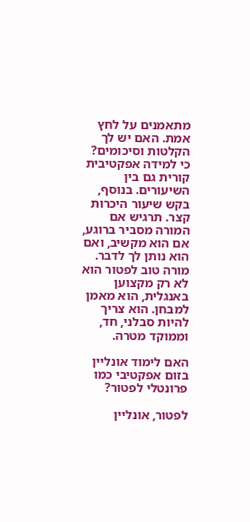מתאמנים על לחץ אמת. האם יש לך הקלטות וסיכומים? כי למידה אפקטיבית קורית גם בין השיעורים. בנוסף, בקש שיעור היכרות קצר. תרגיש אם המורה מסביר ברוגע, אם הוא מקשיב, ואם הוא נותן לך לדבר. מורה טוב לפטור הוא לא רק מקצוען באנגלית, הוא מאמן למבחן. הוא צריך להיות סבלני, חד, וממוקד מטרה.

האם לימוד אונליין בזום אפקטיבי כמו פרונטלי לפטור?

לפטור, אונליין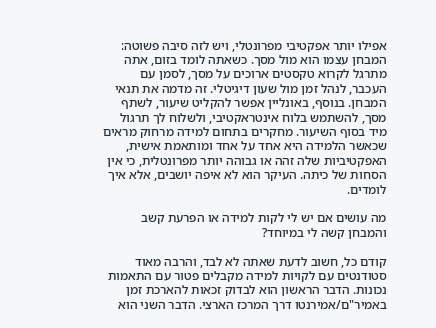אפילו יותר אפקטיבי מפרונטלי, ויש לזה סיבה פשוטה: המבחן עצמו הוא מול מסך. כשאתה לומד בזום, אתה מתרגל לקרוא טקסטים ארוכים על מסך, לסמן עם העכבר, לנהל זמן מול שעון דיגיטלי. זה מדמה את תנאי המבחן. בנוסף, באונליין אפשר להקליט שיעור, לשתף מסך, להשתמש בלוח אינטראקטיבי, ולשלוח לך תרגול מיד בסוף השיעור. מחקרים בתחום למידה מרחוק מראים שכאשר הלמידה היא אחד על אחד ומותאמת אישית, האפקטיביות שלה זהה או גבוהה יותר מפרונטלית, כי אין הסחות של כיתה. העיקר הוא לא איפה יושבים, אלא איך לומדים.

מה עושים אם יש לי לקות למידה או הפרעת קשב והמבחן קשה לי במיוחד?

קודם כל, חשוב לדעת שאתה לא לבד, והרבה מאוד סטודנטים עם לקויות למידה מקבלים פטור עם התאמות נכונות. הדבר הראשון הוא לבדוק זכאות להארכת זמן באמיר"ם/אמירנטו דרך המרכז הארצי. הדבר השני הוא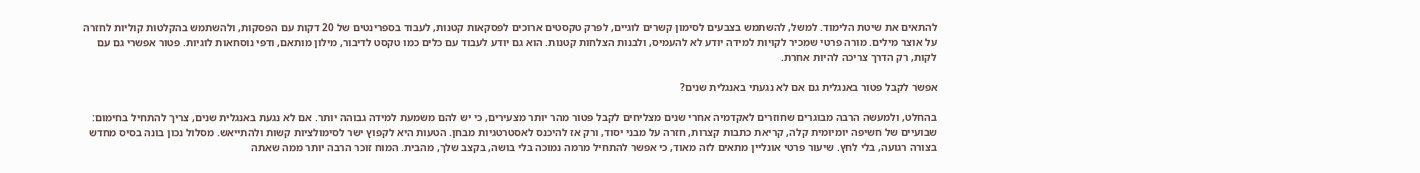להתאים את שיטת הלימוד. למשל, להשתמש בצבעים לסימון קשרים לוגיים, לפרק טקסטים ארוכים לפסקאות קטנות, לעבוד בספרינטים של 20 דקות עם הפסקות, ולהשתמש בהקלטות קוליות לחזרה על אוצר מילים. מורה פרטי שמכיר לקויות למידה יודע לא להעמיס, ולבנות הצלחות קטנות. הוא גם יודע לעבוד עם כלים כמו טקסט לדיבור, מילון מותאם, ודפי נוסחאות לוגיות. פטור אפשרי גם עם לקות, רק הדרך צריכה להיות אחרת.

אפשר לקבל פטור באנגלית גם אם לא נגעתי באנגלית שנים?

בהחלט, ולמעשה הרבה מבוגרים שחוזרים לאקדמיה אחרי שנים מצליחים לקבל פטור מהר יותר מצעירים, כי יש להם משמעת למידה גבוהה יותר. אם לא נגעת באנגלית שנים, צריך להתחיל בחימום: שבועיים של חשיפה יומיומית קלה, קריאת כתבות קצרות, חזרה על מבני יסוד, ורק אז להיכנס לאסטרטגיות מבחן. הטעות היא לקפוץ ישר לסימולציות קשות ולהתייאש. מסלול נכון בונה בסיס מחדש בצורה רגועה, בלי לחץ. שיעור פרטי אונליין מתאים לזה מאוד, כי אפשר להתחיל מרמה נמוכה בלי בושה, בקצב שלך, מהבית. המוח זוכר הרבה יותר ממה שאתה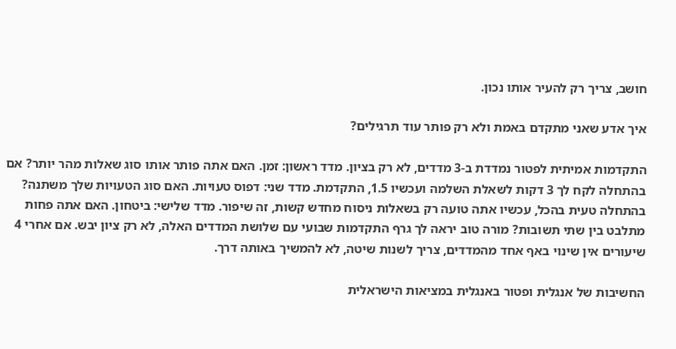חושב, צריך רק להעיר אותו נכון.

איך אדע שאני מתקדם באמת ולא רק פותר עוד תרגילים?

התקדמות אמיתית לפטור נמדדת ב-3 מדדים, לא רק בציון. מדד ראשון: זמן. האם אתה פותר אותו סוג שאלות מהר יותר? אם בהתחלה לקח לך 3 דקות לשאלת השלמה ועכשיו 1.5, התקדמת. מדד שני: דפוס טעויות. האם סוג הטעויות שלך משתנה? בהתחלה טעית בהכל, עכשיו אתה טועה רק בשאלות ניסוח מחדש קשות, זה שיפור. מדד שלישי: ביטחון. האם אתה פחות מתלבט בין שתי תשובות? מורה טוב יראה לך גרף התקדמות שבועי עם שלושת המדדים האלה, לא רק ציון יבש. אם אחרי 4 שיעורים אין שינוי באף אחד מהמדדים, צריך לשנות שיטה, לא להמשיך באותה דרך.

החשיבות של אנגלית ופטור באנגלית במציאות הישראלית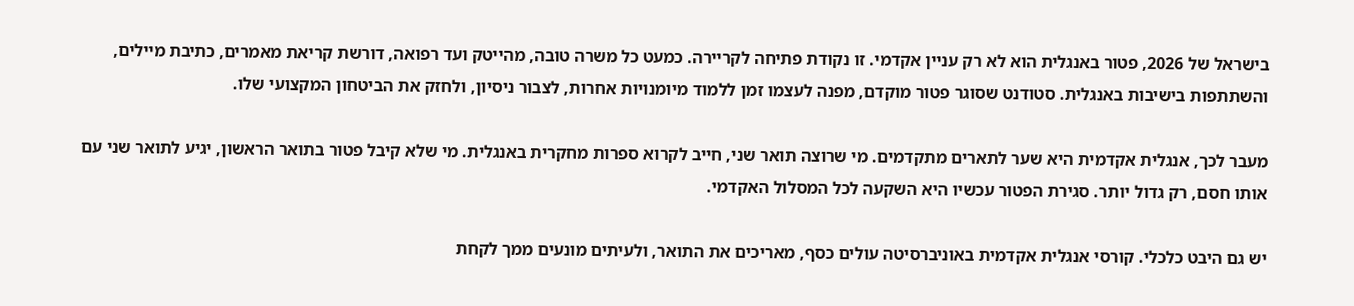בישראל של 2026, פטור באנגלית הוא לא רק עניין אקדמי. זו נקודת פתיחה לקריירה. כמעט כל משרה טובה, מהייטק ועד רפואה, דורשת קריאת מאמרים, כתיבת מיילים, והשתתפות בישיבות באנגלית. סטודנט שסוגר פטור מוקדם, מפנה לעצמו זמן ללמוד מיומנויות אחרות, לצבור ניסיון, ולחזק את הביטחון המקצועי שלו.

מעבר לכך, אנגלית אקדמית היא שער לתארים מתקדמים. מי שרוצה תואר שני, חייב לקרוא ספרות מחקרית באנגלית. מי שלא קיבל פטור בתואר הראשון, יגיע לתואר שני עם אותו חסם, רק גדול יותר. סגירת הפטור עכשיו היא השקעה לכל המסלול האקדמי.

יש גם היבט כלכלי. קורסי אנגלית אקדמית באוניברסיטה עולים כסף, מאריכים את התואר, ולעיתים מונעים ממך לקחת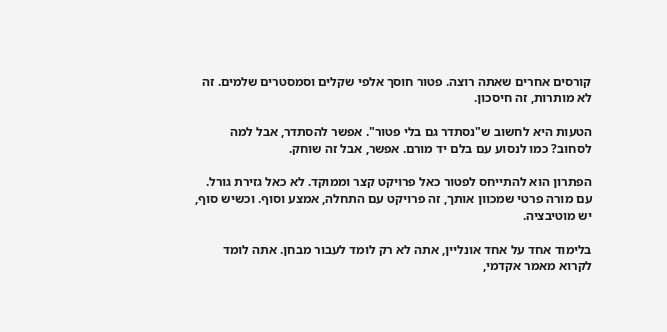קורסים אחרים שאתה רוצה. פטור חוסך אלפי שקלים וסמסטרים שלמים. זה לא מותרות, זה חיסכון.

הטעות היא לחשוב ש"נסתדר גם בלי פטור". אפשר להסתדר, אבל למה לסחוב? כמו לנסוע עם בלם יד מורם. אפשר, אבל זה שוחק.

הפתרון הוא להתייחס לפטור כאל פרויקט קצר וממוקד. לא כאל גזירת גורל. עם מורה פרטי שמכוון אותך, זה פרויקט עם התחלה, אמצע וסוף. וכשיש סוף, יש מוטיבציה.

בלימוד אחד על אחד אונליין, אתה לא רק לומד לעבור מבחן. אתה לומד לקרוא מאמר אקדמי,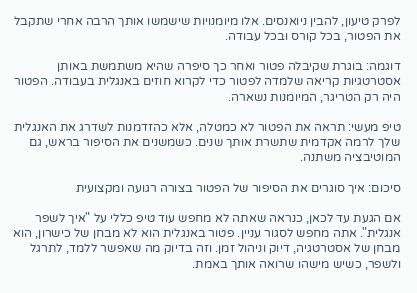לפרק טיעון, להבין ניואנסים. אלו מיומנויות שישמשו אותך הרבה אחרי שתקבל את הפטור, בכל קורס ובכל עבודה.

דוגמה: בוגרת שקיבלה פטור ואחר כך סיפרה שהיא משתמשת באותן אסטרטגיות קריאה שלמדה לפטור כדי לקרוא חוזים באנגלית בעבודה. הפטור היה רק הטריגר, המיומנות נשארה.

טיפ מעשי: תראה את הפטור לא כמטלה, אלא כהזדמנות לשדרג את האנגלית שלך לרמה אקדמית שתשרת אותך שנים. כשמשנים את הסיפור בראש, גם המוטיבציה משתנה.

סיכום: איך סוגרים את הסיפור של הפטור בצורה רגועה ומקצועית

אם הגעת עד לכאן, כנראה שאתה לא מחפש עוד טיפ כללי על "איך לשפר אנגלית". אתה מחפש לסגור עניין. פטור באנגלית הוא לא מבחן של כישרון, הוא מבחן של אסטרטגיה, דיוק וניהול זמן. וזה בדיוק מה שאפשר ללמד, לתרגל ולשפר, כשיש מישהו שרואה אותך באמת.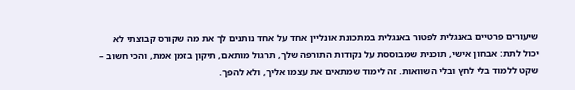שיעורים פרטיים באנגלית לפטור באנגלית במתכונת אונליין אחד על אחד נותנים לך את מה שקורס קבוצתי לא יכול לתת: אבחון אישי, תוכנית שמבוססת על נקודות התורפה שלך, תרגול מותאם, תיקון בזמן אמת, והכי חשוב – שקט ללמוד בלי לחץ ובלי השוואות. זה לימוד שמתאים את עצמו אליך, ולא להפך.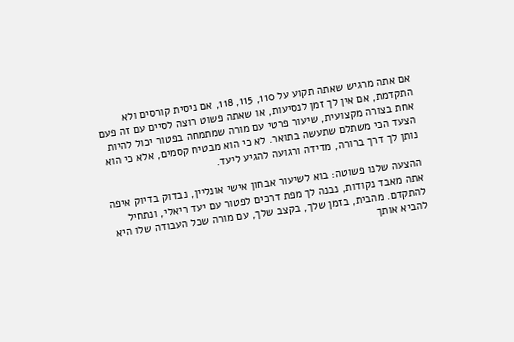אם אתה מרגיש שאתה תקוע על 110, 115, 118, אם ניסית קורסים ולא התקדמת, אם אין לך זמן לנסיעות, או שאתה פשוט רוצה לסיים עם זה פעם אחת בצורה מקצועית, שיעור פרטי עם מורה שמתמחה בפטור יכול להיות הצעד הכי משתלם שתעשה בתואר. לא כי הוא מבטיח קסמים, אלא כי הוא נותן לך דרך ברורה, מדידה ורגועה להגיע ליעד.

ההצעה שלנו פשוטה: בוא לשיעור אבחון אישי אונליין, נבדוק בדיוק איפה אתה מאבד נקודות, נבנה לך מפת דרכים לפטור עם יעד ריאלי, ונתחיל להתקדם. מהבית, בזמן שלך, בקצב שלך, עם מורה שכל העבודה שלו היא להביא אותך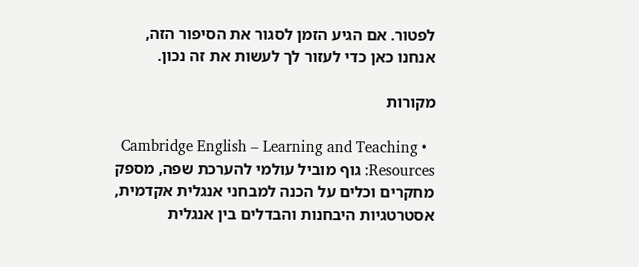לפטור. אם הגיע הזמן לסגור את הסיפור הזה, אנחנו כאן כדי לעזור לך לעשות את זה נכון.

מקורות

  • Cambridge English – Learning and Teaching Resources: גוף מוביל עולמי להערכת שפה, מספק מחקרים וכלים על הכנה למבחני אנגלית אקדמית, אסטרטגיות היבחנות והבדלים בין אנגלית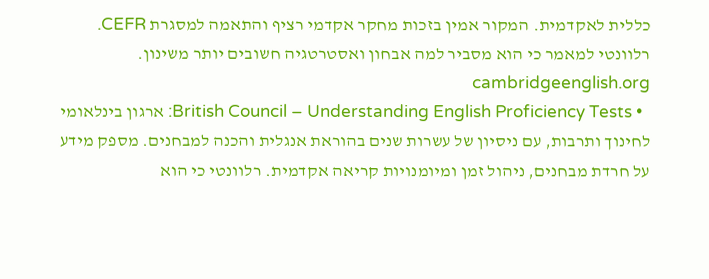כללית לאקדמית. המקור אמין בזכות מחקר אקדמי רציף והתאמה למסגרת CEFR. רלוונטי למאמר כי הוא מסביר למה אבחון ואסטרטגיה חשובים יותר משינון. cambridgeenglish.org
  • British Council – Understanding English Proficiency Tests: ארגון בינלאומי לחינוך ותרבות, עם ניסיון של עשרות שנים בהוראת אנגלית והכנה למבחנים. מספק מידע על חרדת מבחנים, ניהול זמן ומיומנויות קריאה אקדמית. רלוונטי כי הוא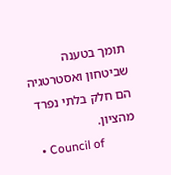תומך בטענה שביטחון ואסטרטגיה הם חלק בלתי נפרד מהציון.
  • Council of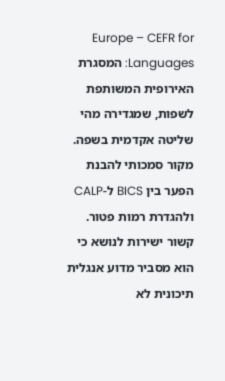Europe – CEFR for Languages: המסגרת האירופית המשותפת לשפות, שמגדירה מהי שליטה אקדמית בשפה. מקור סמכותי להבנת הפער בין BICS ל-CALP ולהגדרת רמות פטור. קשור ישירות לנושא כי הוא מסביר מדוע אנגלית תיכונית לא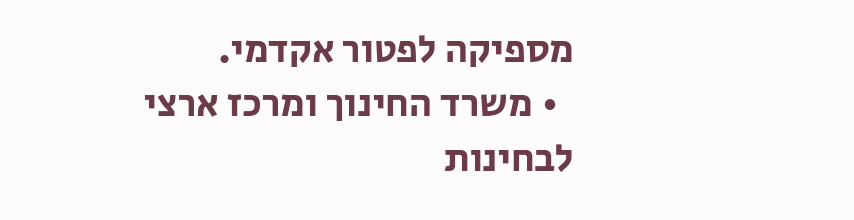מספיקה לפטור אקדמי.
  • משרד החינוך ומרכז ארצי לבחינות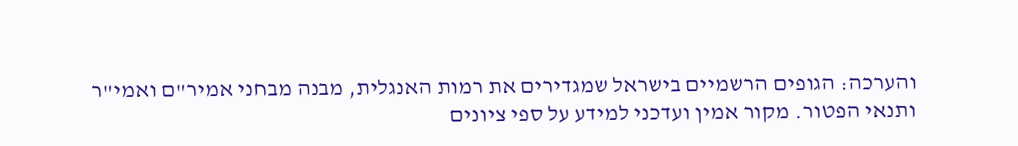והערכה: הגופים הרשמיים בישראל שמגדירים את רמות האנגלית, מבנה מבחני אמיר"ם ואמי"ר ותנאי הפטור. מקור אמין ועדכני למידע על ספי ציונים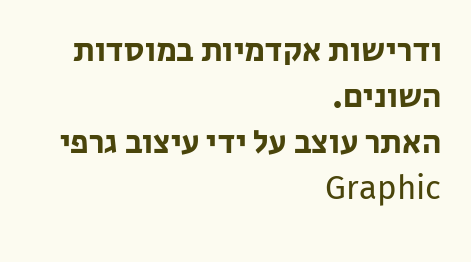ודרישות אקדמיות במוסדות השונים.
האתר עוצב על ידי עיצוב גרפי Graphic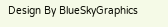Design By BlueSkyGraphics